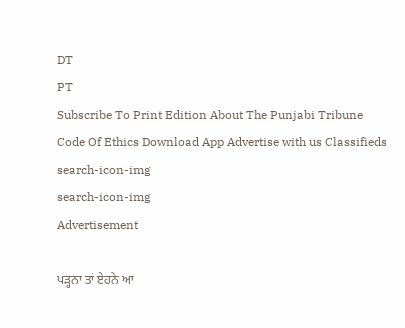DT
PT
Subscribe To Print Edition About The Punjabi Tribune Code Of Ethics Download App Advertise with us Classifieds
search-icon-img
search-icon-img
Advertisement

ਪੜ੍ਹਨਾ ਤਾਂ ਏਹਨੇ ਆ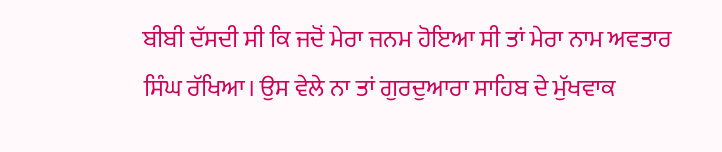ਬੀਬੀ ਦੱਸਦੀ ਸੀ ਕਿ ਜਦੋਂ ਮੇਰਾ ਜਨਮ ਹੋਇਆ ਸੀ ਤਾਂ ਮੇਰਾ ਨਾਮ ਅਵਤਾਰ ਸਿੰਘ ਰੱਖਿਆ। ਉਸ ਵੇਲੇ ਨਾ ਤਾਂ ਗੁਰਦੁਆਰਾ ਸਾਹਿਬ ਦੇ ਮੁੱਖਵਾਕ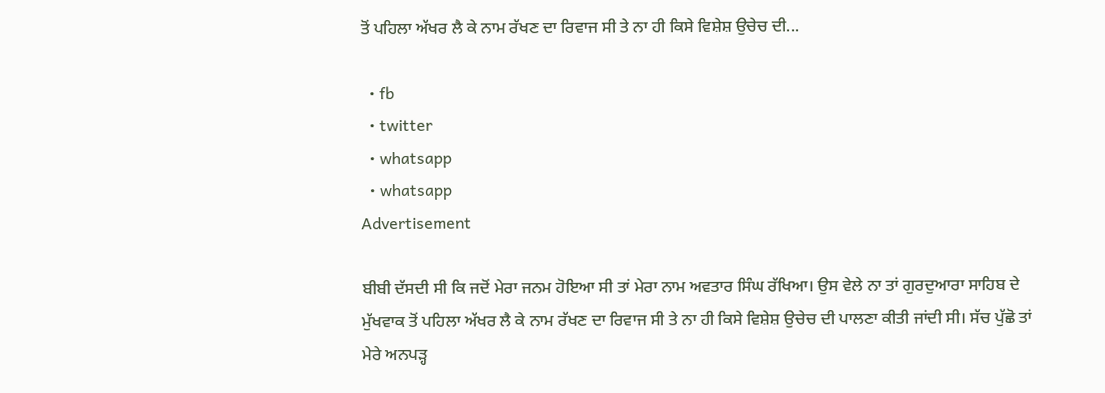ਤੋਂ ਪਹਿਲਾ ਅੱਖਰ ਲੈ ਕੇ ਨਾਮ ਰੱਖਣ ਦਾ ਰਿਵਾਜ ਸੀ ਤੇ ਨਾ ਹੀ ਕਿਸੇ ਵਿਸ਼ੇਸ਼ ਉਚੇਚ ਦੀ...

  • fb
  • twitter
  • whatsapp
  • whatsapp
Advertisement

ਬੀਬੀ ਦੱਸਦੀ ਸੀ ਕਿ ਜਦੋਂ ਮੇਰਾ ਜਨਮ ਹੋਇਆ ਸੀ ਤਾਂ ਮੇਰਾ ਨਾਮ ਅਵਤਾਰ ਸਿੰਘ ਰੱਖਿਆ। ਉਸ ਵੇਲੇ ਨਾ ਤਾਂ ਗੁਰਦੁਆਰਾ ਸਾਹਿਬ ਦੇ ਮੁੱਖਵਾਕ ਤੋਂ ਪਹਿਲਾ ਅੱਖਰ ਲੈ ਕੇ ਨਾਮ ਰੱਖਣ ਦਾ ਰਿਵਾਜ ਸੀ ਤੇ ਨਾ ਹੀ ਕਿਸੇ ਵਿਸ਼ੇਸ਼ ਉਚੇਚ ਦੀ ਪਾਲਣਾ ਕੀਤੀ ਜਾਂਦੀ ਸੀ। ਸੱਚ ਪੁੱਛੋ ਤਾਂ ਮੇਰੇ ਅਨਪੜ੍ਹ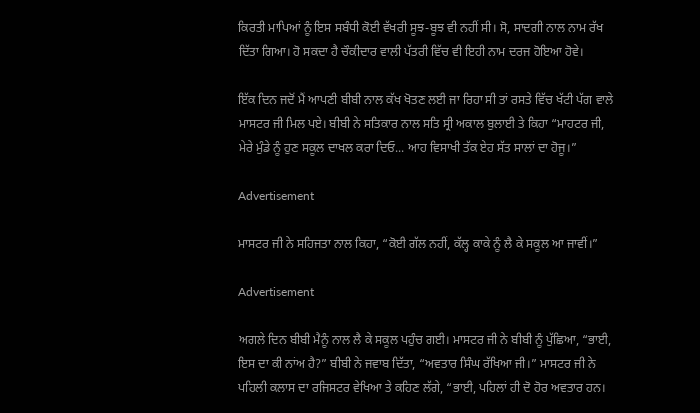ਕਿਰਤੀ ਮਾਪਿਆਂ ਨੂੰ ਇਸ ਸਬੰਧੀ ਕੋਈ ਵੱਖਰੀ ਸੂਝ-ਬੂਝ ਵੀ ਨਹੀਂ ਸੀ। ਸੋ, ਸਾਦਗੀ ਨਾਲ ਨਾਮ ਰੱਖ ਦਿੱਤਾ ਗਿਆ। ਹੋ ਸਕਦਾ ਹੈ ਚੌਕੀਦਾਰ ਵਾਲੀ ਪੱਤਰੀ ਵਿੱਚ ਵੀ ਇਹੀ ਨਾਮ ਦਰਜ ਹੋਇਆ ਹੋਵੇ।

ਇੱਕ ਦਿਨ ਜਦੋਂ ਮੈਂ ਆਪਣੀ ਬੀਬੀ ਨਾਲ ਕੱਖ ਖੋਤਣ ਲਈ ਜਾ ਰਿਹਾ ਸੀ ਤਾਂ ਰਸਤੇ ਵਿੱਚ ਖੱਟੀ ਪੱਗ ਵਾਲੇ ਮਾਸਟਰ ਜੀ ਮਿਲ ਪਏ। ਬੀਬੀ ਨੇ ਸਤਿਕਾਰ ਨਾਲ ਸਤਿ ਸ੍ਰੀ ਅਕਾਲ ਬੁਲਾਈ ਤੇ ਕਿਹਾ “ਮਾਹਟਰ ਜੀ, ਮੇਰੇ ਮੁੰਡੇ ਨੂੰ ਹੁਣ ਸਕੂਲ ਦਾਖਲ ਕਰਾ ਦਿਓ... ਆਹ ਵਿਸਾਖੀ ਤੱਕ ਏਹ ਸੱਤ ਸਾਲਾਂ ਦਾ ਹੋਜੂ।”

Advertisement

ਮਾਸਟਰ ਜੀ ਨੇ ਸਹਿਜਤਾ ਨਾਲ ਕਿਹਾ, “ਕੋਈ ਗੱਲ ਨਹੀਂ, ਕੱਲ੍ਹ ਕਾਕੇ ਨੂੰ ਲੈ ਕੇ ਸਕੂਲ ਆ ਜਾਵੀਂ।”

Advertisement

ਅਗਲੇ ਦਿਨ ਬੀਬੀ ਮੈਨੂੰ ਨਾਲ ਲੈ ਕੇ ਸਕੂਲ ਪਹੁੰਚ ਗਈ। ਮਾਸਟਰ ਜੀ ਨੇ ਬੀਬੀ ਨੂੰ ਪੁੱਛਿਆ, “ਭਾਈ, ਇਸ ਦਾ ਕੀ ਨਾਂਅ ਹੈ?” ਬੀਬੀ ਨੇ ਜਵਾਬ ਦਿੱਤਾ, “ਅਵਤਾਰ ਸਿੰਘ ਰੱਖਿਆ ਜੀ।” ਮਾਸਟਰ ਜੀ ਨੇ ਪਹਿਲੀ ਕਲਾਸ ਦਾ ਰਜਿਸਟਰ ਵੇਖਿਆ ਤੇ ਕਹਿਣ ਲੱਗੇ, “ਭਾਈ, ਪਹਿਲਾਂ ਹੀ ਦੋ ਹੋਰ ਅਵਤਾਰ ਹਨ।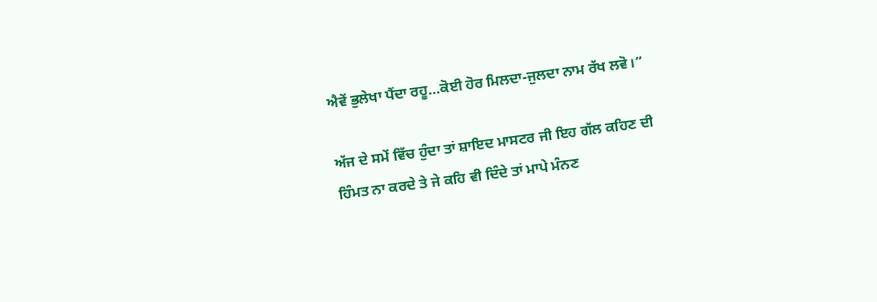ਐਵੇਂ ਭੁਲੇਖਾ ਪੈਂਦਾ ਰਹੂ...ਕੋਈ ਹੋਰ ਮਿਲਦਾ-ਜੁਲਦਾ ਨਾਮ ਰੱਖ ਲਵੋ।”

ਅੱਜ ਦੇ ਸਮੇਂ ਵਿੱਚ ਹੁੰਦਾ ਤਾਂ ਸ਼ਾਇਦ ਮਾਸਟਰ ਜੀ ਇਹ ਗੱਲ ਕਹਿਣ ਦੀ ਹਿੰਮਤ ਨਾ ਕਰਦੇ ਤੇ ਜੇ ਕਹਿ ਵੀ ਦਿੰਦੇ ਤਾਂ ਮਾਪੇ ਮੰਨਣ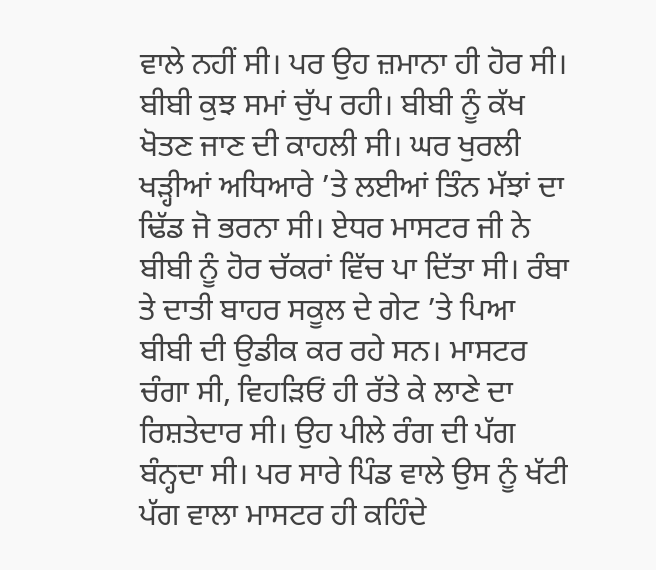ਵਾਲੇ ਨਹੀਂ ਸੀ। ਪਰ ਉਹ ਜ਼ਮਾਨਾ ਹੀ ਹੋਰ ਸੀ। ਬੀਬੀ ਕੁਝ ਸਮਾਂ ਚੁੱਪ ਰਹੀ। ਬੀਬੀ ਨੂੰ ਕੱਖ ਖੋਤਣ ਜਾਣ ਦੀ ਕਾਹਲੀ ਸੀ। ਘਰ ਖੁਰਲੀ ਖੜ੍ਹੀਆਂ ਅਧਿਆਰੇ ’ਤੇ ਲਈਆਂ ਤਿੰਨ ਮੱਝਾਂ ਦਾ ਢਿੱਡ ਜੋ ਭਰਨਾ ਸੀ। ਏਧਰ ਮਾਸਟਰ ਜੀ ਨੇ ਬੀਬੀ ਨੂੰ ਹੋਰ ਚੱਕਰਾਂ ਵਿੱਚ ਪਾ ਦਿੱਤਾ ਸੀ। ਰੰਬਾ ਤੇ ਦਾਤੀ ਬਾਹਰ ਸਕੂਲ ਦੇ ਗੇਟ ’ਤੇ ਪਿਆ ਬੀਬੀ ਦੀ ਉਡੀਕ ਕਰ ਰਹੇ ਸਨ। ਮਾਸਟਰ ਚੰਗਾ ਸੀ, ਵਿਹੜਿਓਂ ਹੀ ਰੱਤੇ ਕੇ ਲਾਣੇ ਦਾ ਰਿਸ਼ਤੇਦਾਰ ਸੀ। ਉਹ ਪੀਲੇ ਰੰਗ ਦੀ ਪੱਗ ਬੰਨ੍ਹਦਾ ਸੀ। ਪਰ ਸਾਰੇ ਪਿੰਡ ਵਾਲੇ ਉਸ ਨੂੰ ਖੱਟੀ ਪੱਗ ਵਾਲਾ ਮਾਸਟਰ ਹੀ ਕਹਿੰਦੇ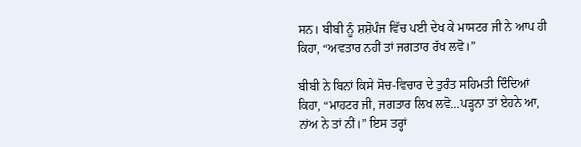ਸਨ। ਬੀਬੀ ਨੂੰ ਸ਼ਸ਼ੋਪੰਜ ਵਿੱਚ ਪਈ ਦੇਖ ਕੇ ਮਾਸਟਰ ਜੀ ਨੇ ਆਪ ਹੀ ਕਿਹਾ, “ਅਵਤਾਰ ਨਹੀਂ ਤਾਂ ਜਗਤਾਰ ਰੱਖ ਲਵੋ।”

ਬੀਬੀ ਨੇ ਬਿਨਾਂ ਕਿਸੇ ਸੋਚ-ਵਿਚਾਰ ਦੇ ਤੁਰੰਤ ਸਹਿਮਤੀ ਦਿੰਦਿਆਂ ਕਿਹਾ, “ਮਾਹਟਰ ਜੀ, ਜਗਤਾਰ ਲਿਖ ਲਵੋ...ਪੜ੍ਹਨਾ ਤਾਂ ਏਹਨੇ ਆ, ਨਾਂਅ ਨੇ ਤਾਂ ਨੀਂ।” ਇਸ ਤਰ੍ਹਾਂ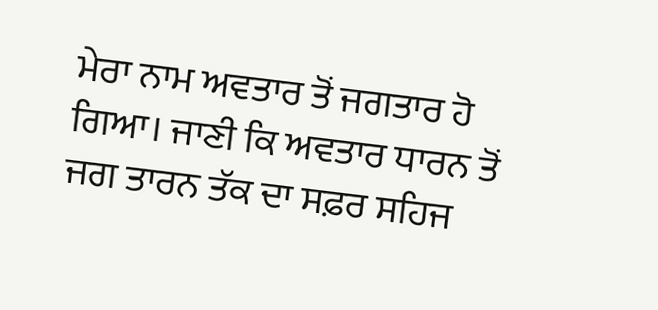ਮੇਰਾ ਨਾਮ ਅਵਤਾਰ ਤੋਂ ਜਗਤਾਰ ਹੋ ਗਿਆ। ਜਾਣੀ ਕਿ ਅਵਤਾਰ ਧਾਰਨ ਤੋਂ ਜਗ ਤਾਰਨ ਤੱਕ ਦਾ ਸਫ਼ਰ ਸਹਿਜ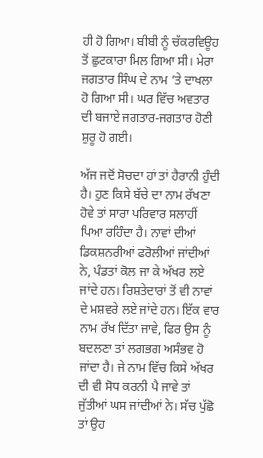ਹੀ ਹੋ ਗਿਆ। ਬੀਬੀ ਨੂੰ ਚੱਕਰਵਿਊਹ ਤੋਂ ਛੁਟਕਾਰਾ ਮਿਲ ਗਿਆ ਸੀ। ਮੇਰਾ ਜਗਤਾਰ ਸਿੰਘ ਦੇ ਨਾਮ ’ਤੇ ਦਾਖਲਾ ਹੋ ਗਿਆ ਸੀ। ਘਰ ਵਿੱਚ ਅਵਤਾਰ ਦੀ ਬਜਾਏ ਜਗਤਾਰ-ਜਗਤਾਰ ਹੋਣੀ ਸ਼ੁਰੂ ਹੋ ਗਈ।

ਅੱਜ ਜਦੋਂ ਸੋਚਦਾ ਹਾਂ ਤਾਂ ਹੈਰਾਨੀ ਹੁੰਦੀ ਹੈ। ਹੁਣ ਕਿਸੇ ਬੱਚੇ ਦਾ ਨਾਮ ਰੱਖਣਾ ਹੋਵੇ ਤਾਂ ਸਾਰਾ ਪਰਿਵਾਰ ਸਲਾਹੀਂ ਪਿਆ ਰਹਿੰਦਾ ਹੈ। ਨਾਵਾਂ ਦੀਆਂ ਡਿਕਸ਼ਨਰੀਆਂ ਫਰੋਲੀਆਂ ਜਾਂਦੀਆਂ ਨੇ, ਪੰਡਤਾਂ ਕੋਲ ਜਾ ਕੇ ਅੱਖਰ ਲਏ ਜਾਂਦੇ ਹਨ। ਰਿਸ਼ਤੇਦਾਰਾਂ ਤੋਂ ਵੀ ਨਾਵਾਂ ਦੇ ਮਸ਼ਵਰੇ ਲਏ ਜਾਂਦੇ ਹਨ। ਇੱਕ ਵਾਰ ਨਾਮ ਰੱਖ ਦਿੱਤਾ ਜਾਵੇ, ਫਿਰ ਉਸ ਨੂੰ ਬਦਲਣਾ ਤਾਂ ਲਗਭਗ ਅਸੰਭਵ ਹੋ ਜਾਂਦਾ ਹੈ। ਜੇ ਨਾਮ ਵਿੱਚ ਕਿਸੇ ਅੱਖਰ ਦੀ ਵੀ ਸੋਧ ਕਰਨੀ ਪੈ ਜਾਵੇ ਤਾਂ ਜੁੱਤੀਆਂ ਘਸ ਜਾਂਦੀਆਂ ਨੇ। ਸੱਚ ਪੁੱਛੋ ਤਾਂ ਉਹ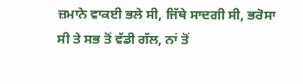ਜ਼ਮਾਨੇ ਵਾਕਈ ਭਲੇ ਸੀ, ਜਿੱਥੇ ਸਾਦਗੀ ਸੀ, ਭਰੋਸਾ ਸੀ ਤੇ ਸਭ ਤੋਂ ਵੱਡੀ ਗੱਲ, ਨਾਂ ਤੋਂ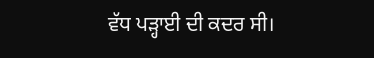ਵੱਧ ਪੜ੍ਹਾਈ ਦੀ ਕਦਰ ਸੀ।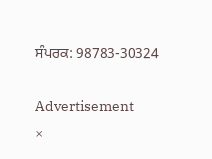ਸੰਪਰਕ: 98783-30324

Advertisement
×